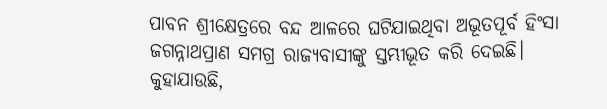ପାବନ ଶ୍ରୀକ୍ଷେତ୍ରରେ ବନ୍ଦ ଆଳରେ ଘଟିଯାଇଥିବା ଅଭୂତପୂର୍ବ ହିଂସା ଜଗନ୍ନାଥପ୍ରାଣ ସମଗ୍ର ରାଜ୍ୟବାସୀଙ୍କୁ ସ୍ତମ୍ଭୀଭୂତ କରି ଦେଇଛି। କୁହାଯାଉଛି,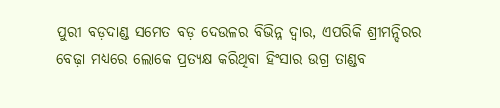ପୁରୀ ବଡ଼ଦାଣ୍ଡ ସମେତ ବଡ଼ ଦେଉଳର ବିଭିନ୍ନ ଦ୍ୱାର, ଏପରିକି ଶ୍ରୀମନ୍ଦିରର ବେଢ଼ା ମଧ୍ୟରେ ଲୋକେ ପ୍ରତ୍ୟକ୍ଷ କରିଥିବା ହିଂସାର ଉଗ୍ର ତାଣ୍ଡବ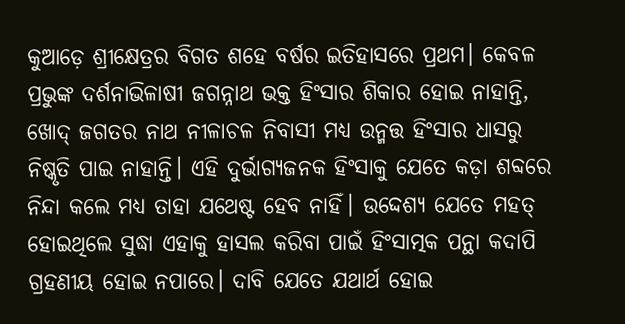କୁଆଡ଼େ ଶ୍ରୀକ୍ଷେତ୍ରର ବିଗତ ଶହେ ବର୍ଷର ଇତିହାସରେ ପ୍ରଥମ। କେବଳ ପ୍ରଭୁଙ୍କ ଦର୍ଶନାଭିଳାଷୀ ଜଗନ୍ନାଥ ଭକ୍ତ ହିଂସାର ଶିକାର ହୋଇ ନାହାନ୍ତି, ଖୋଦ୍ ଜଗତର ନାଥ ନୀଳାଚଳ ନିବାସୀ ମଧ୍ୟ ଉନ୍ମତ୍ତ ହିଂସାର ଧାସରୁ ନିଷ୍କୃତି ପାଇ ନାହାନ୍ତି। ଏହି ଦୁର୍ଭାଗ୍ୟଜନକ ହିଂସାକୁ ଯେତେ କଡ଼ା ଶବ୍ଦରେ ନିନ୍ଦା କଲେ ମଧ୍ୟ ତାହା ଯଥେଷ୍ଟ ହେବ ନାହିଁ। ଉଦ୍ଦେଶ୍ୟ ଯେତେ ମହତ୍ ହୋଇଥିଲେ ସୁଦ୍ଧା ଏହାକୁ ହାସଲ କରିବା ପାଇଁ ହିଂସାତ୍ମକ ପନ୍ଥା କଦାପି ଗ୍ରହଣୀୟ ହୋଇ ନପାରେ। ଦାବି ଯେତେ ଯଥାର୍ଥ ହୋଇ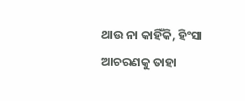ଥାଉ ନା କାହିଁକି, ହିଂସା ଆଚରଣକୁ ତାହା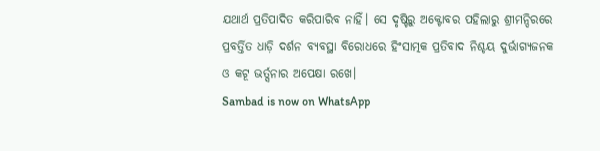ଯଥାର୍ଥ ପ୍ରତିପାଦିତ କରିପାରିବ ନାହିଁ। ସେ ଦୃଷ୍ଟିରୁ ଅକ୍ଟୋବର ପହିଲାରୁ ଶ୍ରୀମନ୍ଦିରରେ ପ୍ରବର୍ତ୍ତିତ ଧାଡ଼ି ଦର୍ଶନ ବ୍ୟବସ୍ଥା ବିରୋଧରେ ହିଂସାତ୍ମକ ପ୍ରତିବାଦ ନିଶ୍ଚୟ ଦୁର୍ଭାଗ୍ୟଜନକ ଓ କଟୂ ଭର୍ତ୍ସନାର ଅପେକ୍ଷା ରଖେ।
Sambad is now on WhatsApp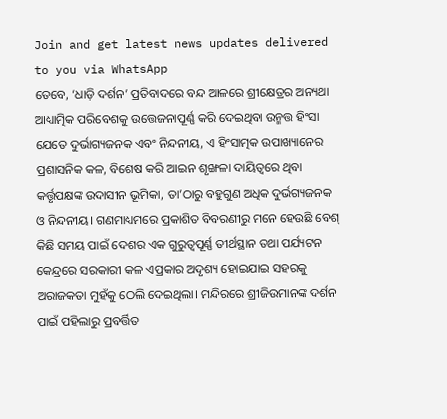Join and get latest news updates delivered to you via WhatsApp
ତେବେ, ‘ଧାଡ଼ି ଦର୍ଶନ’ ପ୍ରତିବାଦରେ ବନ୍ଦ ଆଳରେ ଶ୍ରୀକ୍ଷେତ୍ରର ଅନ୍ୟଥା ଆଧ୍ୟାତ୍ମିକ ପରିବେଶକୁ ଉତ୍ତେଜନାପୂର୍ଣ୍ଣ କରି ଦେଇଥିବା ଉନ୍ମତ୍ତ ହିଂସା ଯେତେ ଦୁର୍ଭାଗ୍ୟଜନକ ଏବଂ ନିନ୍ଦନୀୟ, ଏ ହିଂସାତ୍ମକ ଉପାଖ୍ୟାନେର ପ୍ରଶାସନିକ କଳ, ବିଶେଷ କରି ଆଇନ ଶୃଙ୍ଖଳା ଦାୟିତ୍ୱରେ ଥିବା କର୍ତ୍ତୃପକ୍ଷଙ୍କ ଉଦାସୀନ ଭୂମିକା, ତା’ଠାରୁ ବହୁଗୁଣ ଅଧିକ ଦୁର୍ଭଗ୍ୟଜନକ ଓ ନିନ୍ଦନୀୟ। ଗଣମାଧ୍ୟମରେ ପ୍ରକାଶିତ ବିବରଣୀରୁ ମନେ ହେଉଛି ବେଶ୍ କିଛି ସମୟ ପାଇଁ ଦେଶର ଏକ ଗୁରୁତ୍ୱପୂର୍ଣ୍ଣ ତୀର୍ଥସ୍ଥାନ ତଥା ପର୍ଯ୍ୟଟନ କେନ୍ଦ୍ରରେ ସରକାରୀ କଳ ଏପ୍ରକାର ଅଦୃଶ୍ୟ ହୋଇଯାଇ ସହରକୁ ଅରାଜକତା ମୁହଁକୁ ଠେଲି ଦେଇଥିଲା। ମନ୍ଦିରରେ ଶ୍ରୀଜିଉମାନଙ୍କ ଦର୍ଶନ ପାଇଁ ପହିଲାରୁ ପ୍ରବର୍ତ୍ତିତ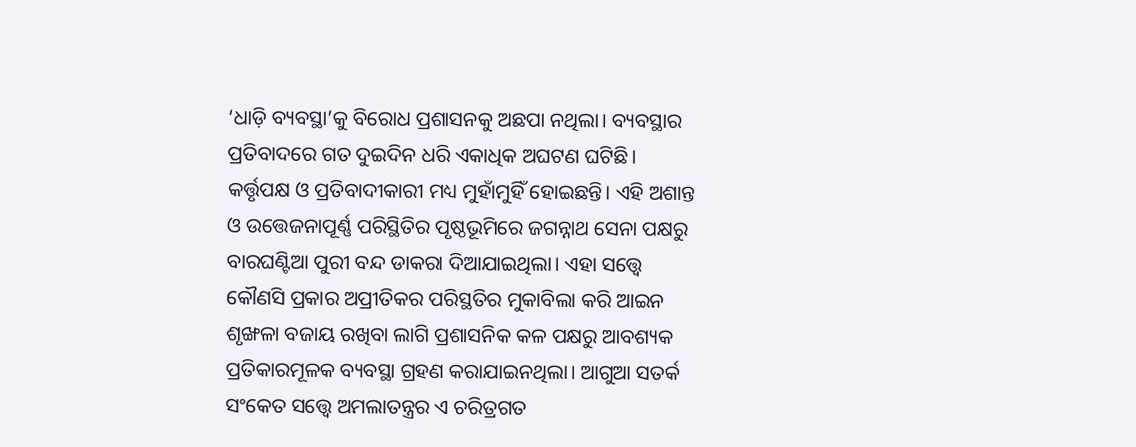‘ଧାଡ଼ି ବ୍ୟବସ୍ଥା’କୁ ବିରୋଧ ପ୍ରଶାସନକୁ ଅଛପା ନଥିଲା। ବ୍ୟବସ୍ଥାର ପ୍ରତିବାଦରେ ଗତ ଦୁଇଦିନ ଧରି ଏକାଧିକ ଅଘଟଣ ଘଟିଛି। କର୍ତ୍ତୃପକ୍ଷ ଓ ପ୍ରତିବାଦୀକାରୀ ମଧ୍ୟ ମୁହାଁମୁହିଁ ହୋଇଛନ୍ତି। ଏହି ଅଶାନ୍ତ ଓ ଉତ୍ତେଜନାପୂର୍ଣ୍ଣ ପରିସ୍ଥିତିର ପୃଷ୍ଠଭୂମିରେ ଜଗନ୍ନାଥ ସେନା ପକ୍ଷରୁ ବାରଘଣ୍ଟିଆ ପୁରୀ ବନ୍ଦ ଡାକରା ଦିଆଯାଇଥିଲା। ଏହା ସତ୍ତ୍ୱେ କୌଣସି ପ୍ରକାର ଅପ୍ରୀତିକର ପରିସ୍ଥତିର ମୁକାବିଲା କରି ଆଇନ ଶୃଙ୍ଖଳା ବଜାୟ ରଖିବା ଲାଗି ପ୍ରଶାସନିକ କଳ ପକ୍ଷରୁ ଆବଶ୍ୟକ ପ୍ରତିକାରମୂଳକ ବ୍ୟବସ୍ଥା ଗ୍ରହଣ କରାଯାଇନଥିଲା। ଆଗୁଆ ସତର୍କ ସଂକେତ ସତ୍ତ୍ୱେ ଅମଲାତନ୍ତ୍ରର ଏ ଚରିତ୍ରଗତ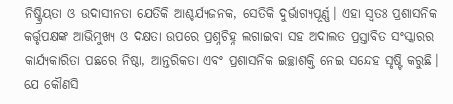ନିଷ୍କ୍ରିୟତା ଓ ଉଦାସୀନତା ଯେତିକି ଆଶ୍ଚର୍ଯ୍ୟଜନକ, ସେତିକି ଦୁର୍ଭାଗ୍ୟପୂର୍ଣ୍ଣ। ଏହା ସ୍ୱତଃ ପ୍ରଶାସନିକ କର୍ତ୍ତୃପକ୍ଷଙ୍କ ଆଭିମୁଖ୍ୟ ଓ ଦକ୍ଷତା ଉପରେ ପ୍ରଶ୍ନଚିହ୍ନ ଲଗାଇବା ସହ ଅଦାଲତ ପ୍ରସ୍ତାବିତ ସଂସ୍କାରର କାର୍ଯ୍ୟକାରିତା ପଛରେ ନିଷ୍ଠା, ଆନ୍ତରିକତା ଏବଂ ପ୍ରଶାସନିକ ଇଚ୍ଛାଶକ୍ତି ନେଇ ସନ୍ଦେହ ସୃଷ୍ଟି କରୁଛି।
ଯେ କୌଣସି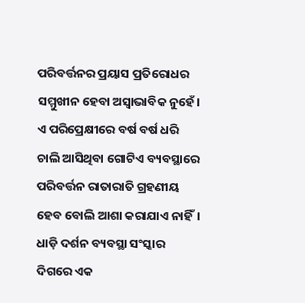ପରିବର୍ତ୍ତନର ପ୍ରୟାସ ପ୍ରତିରୋଧର ସମ୍ମୁଖୀନ ହେବା ଅସ୍ୱାଭାବିକ ନୁହେଁ। ଏ ପରିପ୍ରେକ୍ଷୀରେ ବର୍ଷ ବର୍ଷ ଧରି ଚାଲି ଆସିଥିବା ଗୋଟିଏ ବ୍ୟବସ୍ଥାରେ ପରିବର୍ତ୍ତନ ରାତାରାତି ଗ୍ରହଣୀୟ ହେବ ବୋଲି ଆଶା କରାଯାଏ ନାହିଁ। ଧାଡ଼ି ଦର୍ଶନ ବ୍ୟବସ୍ଥା ସଂସ୍କାର ଦିଗରେ ଏକ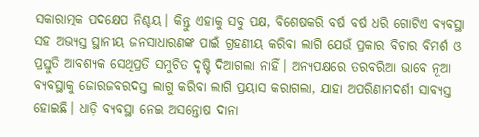ସକାରାତ୍ମକ ପଦକ୍ଷେପ ନିଶ୍ଚୟ। କିନ୍ତୁ ଏହାକୁ ସବୁ ପକ୍ଷ, ବିଶେଷକରି ବର୍ଷ ବର୍ଷ ଧରି ଗୋଟିଏ ବ୍ୟବସ୍ଥା ସହ ଅଭ୍ୟସ୍ତ ସ୍ଥାନୀୟ ଜନସାଧାରଣଙ୍କ ପାଇଁ ଗ୍ରହଣୀୟ କରିବା ଲାଗି ଯେଉଁ ପ୍ରକାର ବିଚାର ବିମର୍ଶ ଓ ପ୍ରସ୍ତୁତି ଆବଶ୍ୟକ ସେଥିପ୍ରତି ସମୁଚିତ ଦୃଷ୍ଟି ଦିଆଗଲା ନାହିଁ। ଅନ୍ୟପକ୍ଷରେ ତରବରିଆ ଭାବେ ନୂଆ ବ୍ୟବସ୍ଥାକୁ ଜୋରଜବରଦସ୍ତ ଲାଗୁ କରିବା ଲାଗି ପ୍ରୟାସ କରାଗଲା, ଯାହା ଅପରିଣାମଦର୍ଶୀ ସାବ୍ୟସ୍ତ ହୋଇଛି। ଧାଡ଼ି ବ୍ୟବସ୍ଥା ନେଇ ଅସନ୍ତୋଷ ଦାନା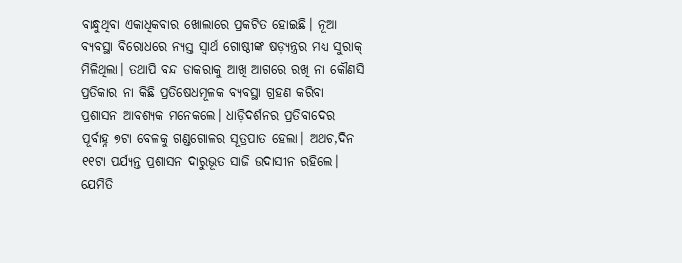ବାନ୍ଧୁଥିବା ଏକାଧିକବାର ଖୋଲାରେ ପ୍ରକଟିତ ହୋଇଛି। ନୂଆ ବ୍ୟବସ୍ଥା ବିରୋଧରେ ନ୍ୟସ୍ତ ସ୍ୱାର୍ଥ ଗୋଷ୍ଠୀଙ୍କ ଷଡ଼୍ଯନ୍ତ୍ରର ମଧ୍ୟ ସୁରାକ୍ ମିଳିଥିଲା। ତଥାପି ବନ୍ଦ ଡାକରାକୁ ଆଖି ଆଗରେ ରଖି ନା କୌଣସି ପ୍ରତିକାର ନା କିଛି ପ୍ରତିଷେଧମୂଳକ ବ୍ୟବସ୍ଥା ଗ୍ରହଣ କରିବା ପ୍ରଶାସନ ଆବଶ୍ୟକ ମନେକଲେ। ଧାଡ଼ିଦର୍ଶନର ପ୍ରତିବାଦେର ପୂର୍ବାହ୍ନ ୭ଟା ବେଳକୁ ଗଣ୍ଡଗୋଳର ସୂତ୍ରପାତ ହେଲା। ଅଥଚ,ଦିନ ୧୧ଟା ପର୍ଯ୍ୟନ୍ତ ପ୍ରଶାସନ ଦାରୁଭୂତ ସାଜି ଉଦାସୀନ ରହିଲେ। ଯେମିତି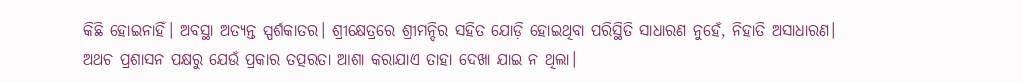କିଛି ହୋଇନାହିଁ। ଅବସ୍ଥା ଅତ୍ୟନ୍ତ ସ୍ପର୍ଶକାତର। ଶ୍ରୀକ୍ଷେତ୍ରରେ ଶ୍ରୀମନ୍ଦିର ସହିତ ଯୋଡ଼ି ହୋଇଥିବା ପରିସ୍ଥିତି ସାଧାରଣ ନୁହେଁ, ନିହାତି ଅସାଧାରଣ। ଅଥଚ ପ୍ରଶାସନ ପକ୍ଷରୁ ଯେଉଁ ପ୍ରକାର ତତ୍ପରତା ଆଶା କରାଯାଏ ତାହା ଦେଖା ଯାଇ ନ ଥିଲା।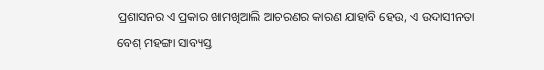ପ୍ରଶାସନର ଏ ପ୍ରକାର ଖାମଖିଆଲି ଆଚରଣର କାରଣ ଯାହାବି ହେଉ, ଏ ଉଦାସୀନତା ବେଶ୍ ମହଙ୍ଗା ସାବ୍ୟସ୍ତ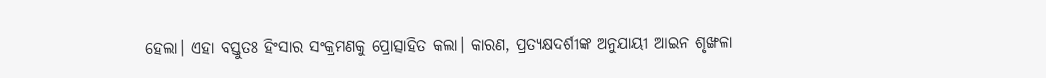ହେଲା। ଏହା ବସ୍ତୁତଃ ହିଂସାର ସଂକ୍ରମଣକୁ ପ୍ରୋତ୍ସାହିତ କଲା। କାରଣ, ପ୍ରତ୍ୟକ୍ଷଦର୍ଶୀଙ୍କ ଅନୁଯାୟୀ ଆଇନ ଶୃଙ୍ଖଳା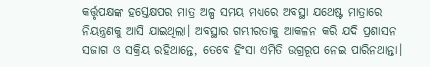କର୍ତ୍ତୃପକ୍ଷଙ୍କ ହସ୍ତେକ୍ଷପର ମାତ୍ର ଅଳ୍ପ ସମୟ ମଧ୍ୟରେ ଅବସ୍ଥା ଯଥେଷ୍ଟ ମାତ୍ରାରେ ନିୟନ୍ତ୍ରଣକୁ ଆସି ଯାଇଥିଲା। ଅବସ୍ଥାର ଗମ୍ଭୀରତାକୁ ଆକଳନ କରି ଯଦି ପ୍ରଶାସନ ସଜାଗ ଓ ସକ୍ରିୟ ରହିଥାନ୍ତେ, ତେବେ ହିଂସା ଏମିତି ଉଗ୍ରରୂପ ନେଇ ପାରିନଥାନ୍ତା।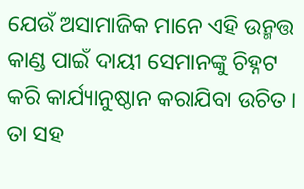ଯେଉଁ ଅସାମାଜିକ ମାନେ ଏହି ଉନ୍ମତ୍ତ କାଣ୍ଡ ପାଇଁ ଦାୟୀ ସେମାନଙ୍କୁ ଚିହ୍ନଟ କରି କାର୍ଯ୍ୟାନୁଷ୍ଠାନ କରାଯିବା ଉଚିତ। ତା ସହ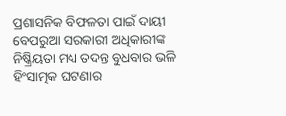ପ୍ରଶାସନିକ ବିଫଳତା ପାଇଁ ଦାୟୀ ବେପରୁଆ ସରକାରୀ ଅଧିକାରୀଙ୍କ ନିଷ୍କ୍ରିୟତା ମଧ୍ୟ ତଦନ୍ତ ବୁଧବାର ଭଳି ହିଂସାତ୍ମକ ଘଟଣାର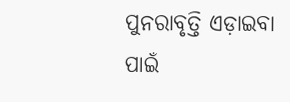ପୁନରାବୃତ୍ତି ଏଡ଼ାଇବା ପାଇଁ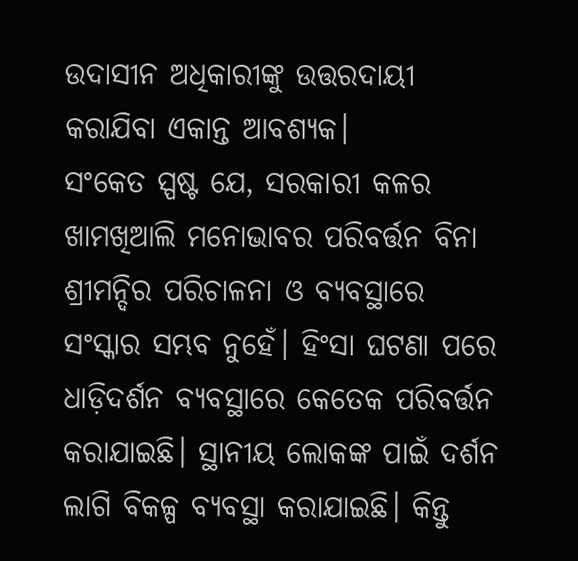ଉଦାସୀନ ଅଧିକାରୀଙ୍କୁ ଉତ୍ତରଦାୟୀ କରାଯିବା ଏକାନ୍ତ ଆବଶ୍ୟକ।
ସଂକେତ ସ୍ପଷ୍ଟ ଯେ, ସରକାରୀ କଳର ଖାମଖିଆଲି ମନୋଭାବର ପରିବର୍ତ୍ତନ ବିନା ଶ୍ରୀମନ୍ଦିର ପରିଚାଳନା ଓ ବ୍ୟବସ୍ଥାରେ ସଂସ୍କାର ସମ୍ଭବ ନୁହେଁ। ହିଂସା ଘଟଣା ପରେ ଧାଡ଼ିଦର୍ଶନ ବ୍ୟବସ୍ଥାରେ କେତେକ ପରିବର୍ତ୍ତନ କରାଯାଇଛି। ସ୍ଥାନୀୟ ଲୋକଙ୍କ ପାଇଁ ଦର୍ଶନ ଲାଗି ବିକଳ୍ପ ବ୍ୟବସ୍ଥା କରାଯାଇଛି। କିନ୍ତୁ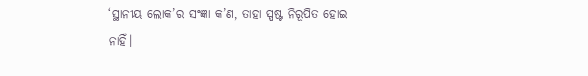‘ସ୍ଥାନୀୟ ଲୋକ’ର ସଂଜ୍ଞା କ’ଣ, ତାହା ସ୍ପଷ୍ଟ ନିରୂପିତ ହୋଇ ନାହିଁ।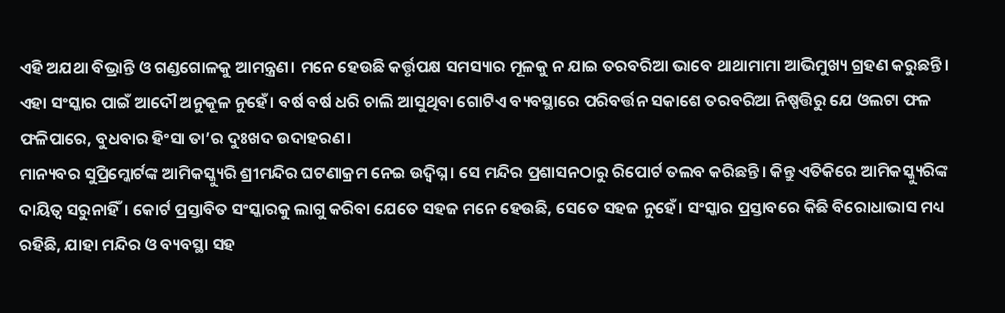ଏହି ଅଯଥା ବିଭ୍ରାନ୍ତି ଓ ଗଣ୍ଡଗୋଳକୁ ଆମନ୍ତ୍ରଣ। ମନେ ହେଉଛି କର୍ତ୍ତୃପକ୍ଷ ସମସ୍ୟାର ମୂଳକୁ ନ ଯାଇ ତରବରିଆ ଭାବେ ଥାଥାମାମା ଆଭିମୁଖ୍ୟ ଗ୍ରହଣ କରୁଛନ୍ତି। ଏହା ସଂସ୍କାର ପାଇଁ ଆଦୌ ଅନୁକୂଳ ନୁହେଁ। ବର୍ଷ ବର୍ଷ ଧରି ଚାଲି ଆସୁଥିବା ଗୋଟିଏ ବ୍ୟବସ୍ଥାରେ ପରିବର୍ତ୍ତନ ସକାଶେ ତରବରିଆ ନିଷ୍ପତ୍ତିରୁ ଯେ ଓଲଟା ଫଳ ଫଳିପାରେ, ବୁଧବାର ହିଂସା ତା’ର ଦୁଃଖଦ ଉଦାହରଣ।
ମାନ୍ୟବର ସୁପ୍ରିମ୍କୋର୍ଟଙ୍କ ଆମିକସ୍କ୍ୟୁରି ଶ୍ରୀମନ୍ଦିର ଘଟଣାକ୍ରମ ନେଇ ଉଦ୍ବିଘ୍ନ। ସେ ମନ୍ଦିର ପ୍ରଶାସନଠାରୁ ରିପୋର୍ଟ ତଲବ କରିଛନ୍ତି। କିନ୍ତୁ ଏତିକିରେ ଆମିକସ୍କ୍ୟୁରିଙ୍କ ଦାୟିତ୍ୱ ସରୁନାହିଁ। କୋର୍ଟ ପ୍ରସ୍ତାବିତ ସଂସ୍କାରକୁ ଲାଗୁ କରିବା ଯେତେ ସହଜ ମନେ ହେଉଛି, ସେତେ ସହଜ ନୁହେଁ। ସଂସ୍କାର ପ୍ରସ୍ତାବରେ କିଛି ବିରୋଧାଭାସ ମଧ୍ୟ ରହିଛି, ଯାହା ମନ୍ଦିର ଓ ବ୍ୟବସ୍ଥା ସହ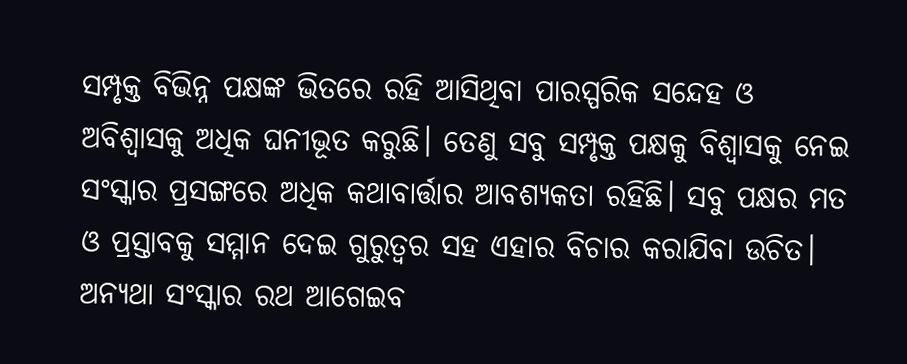ସମ୍ପୃକ୍ତ ବିଭିନ୍ନ ପକ୍ଷଙ୍କ ଭିତରେ ରହି ଆସିଥିବା ପାରସ୍ପରିକ ସନ୍ଦେହ ଓ ଅବିଶ୍ୱାସକୁ ଅଧିକ ଘନୀଭୂତ କରୁଛି। ତେଣୁ ସବୁ ସମ୍ପୃକ୍ତ ପକ୍ଷକୁ ବିଶ୍ୱାସକୁ ନେଇ ସଂସ୍କାର ପ୍ରସଙ୍ଗରେ ଅଧିକ କଥାବାର୍ତ୍ତାର ଆବଶ୍ୟକତା ରହିଛି। ସବୁ ପକ୍ଷର ମତ ଓ ପ୍ରସ୍ତାବକୁ ସମ୍ମାନ ଦେଇ ଗୁରୁତ୍ୱର ସହ ଏହାର ବିଚାର କରାଯିବା ଉଚିତ। ଅନ୍ୟଥା ସଂସ୍କାର ରଥ ଆଗେଇବ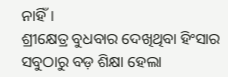ନାହିଁ।
ଶ୍ରୀକ୍ଷେତ୍ର ବୁଧବାର ଦେଖିଥିବା ହିଂସାର ସବୁଠାରୁ ବଡ଼ ଶିକ୍ଷା ହେଲା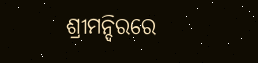ଶ୍ରୀମନ୍ଦିରରେ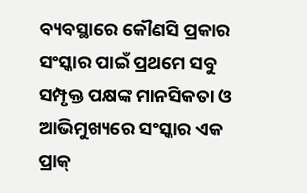ବ୍ୟବସ୍ଥାରେ କୌଣସି ପ୍ରକାର ସଂସ୍କାର ପାଇଁ ପ୍ରଥମେ ସବୁ ସମ୍ପୃକ୍ତ ପକ୍ଷଙ୍କ ମାନସିକତା ଓ ଆଭିମୁଖ୍ୟରେ ସଂସ୍କାର ଏକ ପ୍ରାକ୍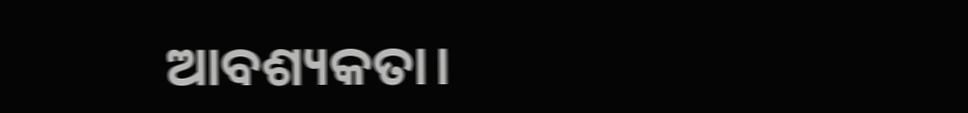ଆବଶ୍ୟକତା।